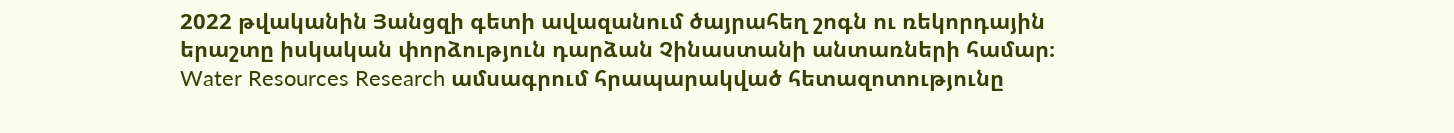2022 թվականին Յանցզի գետի ավազանում ծայրահեղ շոգն ու ռեկորդային երաշտը իսկական փորձություն դարձան Չինաստանի անտառների համար։ Water Resources Research ամսագրում հրապարակված հետազոտությունը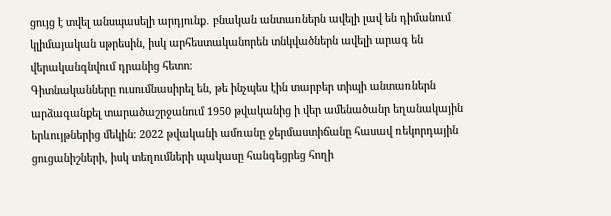ցույց է տվել անսպասելի արդյունք․ բնական անտառներն ավելի լավ են դիմանում կլիմայական սթրեսին, իսկ արհեստականորեն տնկվածներն ավելի արագ են վերականգնվում դրանից հետո։
Գիտնականները ուսումնասիրել են, թե ինչպես էին տարբեր տիպի անտառներն արձագանքել տարածաշրջանում 1950 թվականից ի վեր ամենածանր եղանակային երևույթներից մեկին։ 2022 թվականի ամռանը ջերմաստիճանը հասավ ռեկորդային ցուցանիշների, իսկ տեղումների պակասը հանգեցրեց հողի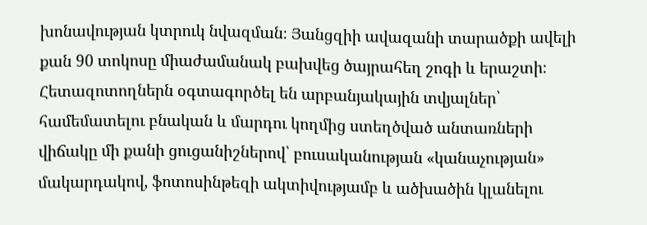խոնավության կտրուկ նվազման։ Յանցզիի ավազանի տարածքի ավելի քան 90 տոկոսը միաժամանակ բախվեց ծայրահեղ շոգի և երաշտի։
Հետազոտողներն օգտագործել են արբանյակային տվյալներ՝ համեմատելու բնական և մարդու կողմից ստեղծված անտառների վիճակը մի քանի ցուցանիշներով՝ բուսականության «կանաչության» մակարդակով, ֆոտոսինթեզի ակտիվությամբ և ածխածին կլանելու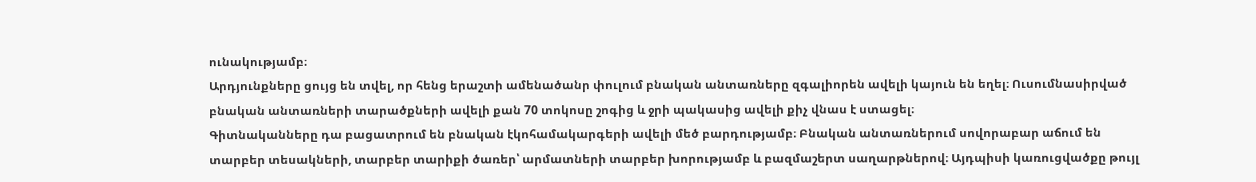ունակությամբ։
Արդյունքները ցույց են տվել, որ հենց երաշտի ամենածանր փուլում բնական անտառները զգալիորեն ավելի կայուն են եղել։ Ուսումնասիրված բնական անտառների տարածքների ավելի քան 70 տոկոսը շոգից և ջրի պակասից ավելի քիչ վնաս է ստացել։
Գիտնականները դա բացատրում են բնական էկոհամակարգերի ավելի մեծ բարդությամբ։ Բնական անտառներում սովորաբար աճում են տարբեր տեսակների, տարբեր տարիքի ծառեր՝ արմատների տարբեր խորությամբ և բազմաշերտ սաղարթներով։ Այդպիսի կառուցվածքը թույլ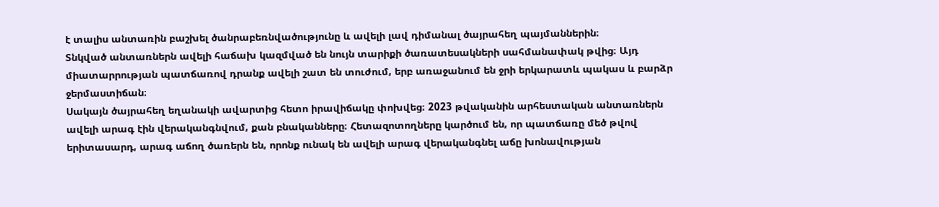է տալիս անտառին բաշխել ծանրաբեռնվածությունը և ավելի լավ դիմանալ ծայրահեղ պայմաններին։
Տնկված անտառներն ավելի հաճախ կազմված են նույն տարիքի ծառատեսակների սահմանափակ թվից։ Այդ միատարրության պատճառով դրանք ավելի շատ են տուժում, երբ առաջանում են ջրի երկարատև պակաս և բարձր ջերմաստիճան։
Սակայն ծայրահեղ եղանակի ավարտից հետո իրավիճակը փոխվեց։ 2023 թվականին արհեստական անտառներն ավելի արագ էին վերականգնվում, քան բնականները։ Հետազոտողները կարծում են, որ պատճառը մեծ թվով երիտասարդ, արագ աճող ծառերն են, որոնք ունակ են ավելի արագ վերականգնել աճը խոնավության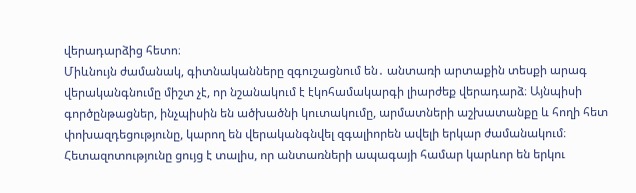վերադարձից հետո։
Միևնույն ժամանակ, գիտնականները զգուշացնում են․ անտառի արտաքին տեսքի արագ վերականգնումը միշտ չէ, որ նշանակում է էկոհամակարգի լիարժեք վերադարձ։ Այնպիսի գործընթացներ, ինչպիսին են ածխածնի կուտակումը, արմատների աշխատանքը և հողի հետ փոխազդեցությունը, կարող են վերականգնվել զգալիորեն ավելի երկար ժամանակում։
Հետազոտությունը ցույց է տալիս, որ անտառների ապագայի համար կարևոր են երկու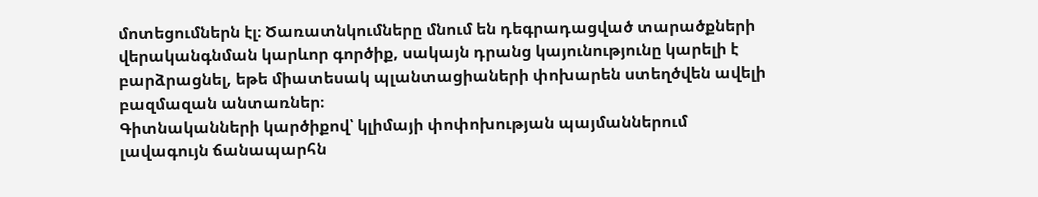մոտեցումներն էլ։ Ծառատնկումները մնում են դեգրադացված տարածքների վերականգնման կարևոր գործիք, սակայն դրանց կայունությունը կարելի է բարձրացնել, եթե միատեսակ պլանտացիաների փոխարեն ստեղծվեն ավելի բազմազան անտառներ։
Գիտնականների կարծիքով՝ կլիմայի փոփոխության պայմաններում լավագույն ճանապարհն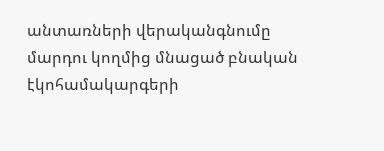անտառների վերականգնումը մարդու կողմից մնացած բնական էկոհամակարգերի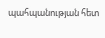պահպանության հետ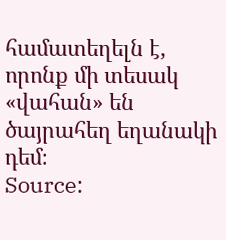համատեղելն է, որոնք մի տեսակ «վահան» են ծայրահեղ եղանակի դեմ։
Source: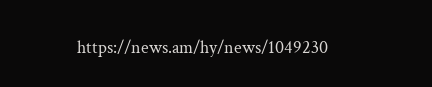https://news.am/hy/news/1049230